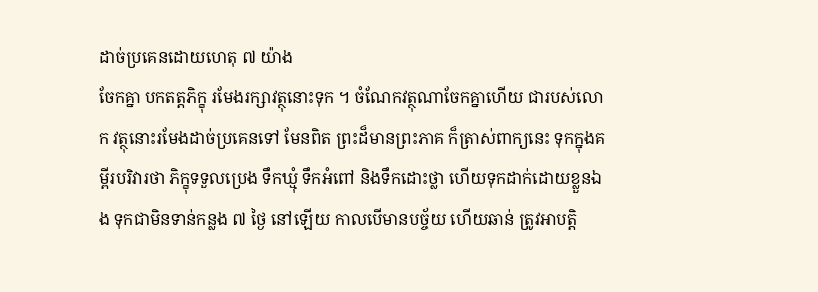ដាច់ប្រគេនដោយហេតុ ៧ យ៉ាង
ចែកគ្នា បកតត្តភិក្ខុ រមែងរក្សាវត្ថុនោះទុក ។ ចំណែកវត្ថុណាចែកគ្នាហើយ ជារបស់លោក វត្ថុនោះរមែងដាច់ប្រគេនទៅ មែនពិត ព្រះដ៏មានព្រះភាគ ក៏ត្រាស់ពាក្យនេះ ទុកក្នុងគម្ពីរបរិវារថា ភិក្ខុទទួលប្រេង ទឹកឃ្មុំ ទឹកអំពៅ និងទឹកដោះថ្លា ហើយទុកដាក់ដោយខ្លួនឯង ទុកជាមិនទាន់កន្លង ៧ ថ្ងៃ នៅឡើយ កាលបើមានបច្ច័យ ហើយឆាន់ ត្រូវអាបត្តិ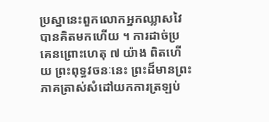ប្រស្នានេះពួកលោកអ្នកឈ្លាសវៃ បានគិតមកហើយ ។ ការដាច់ប្រគេនព្រោះហេតុ ៧ យ៉ាង ពិតហើយ ព្រះពុទ្ធវចនៈនេះ ព្រះដ៏មានព្រះភាគត្រាស់សំដៅយកការត្រឡប់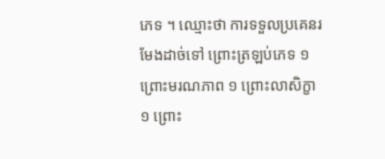ភេទ ។ ឈ្មោះថា ការទទួលប្រគេនរមែងដាច់ទៅ ព្រោះត្រឡប់ភេទ ១ ព្រោះមរណភាព ១ ព្រោះលាសិក្ខា ១ ព្រោះ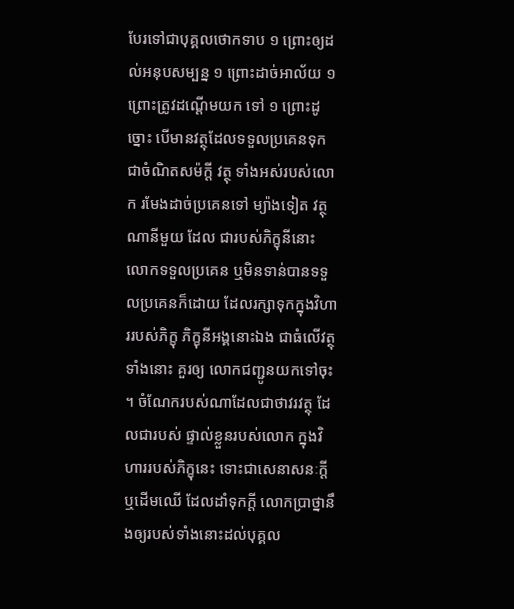បែរទៅជាបុគ្គលថោកទាប ១ ព្រោះឲ្យដល់អនុបសម្បន្ន ១ ព្រោះដាច់អាល័យ ១ ព្រោះត្រូវដណ្តើមយក ទៅ ១ ព្រោះដូច្នោះ បើមានវត្ថុដែលទទួលប្រគេនទុក ជាចំណិតសម៉ក្តី វត្ថុ ទាំងអស់របស់លោក រមែងដាច់ប្រគេនទៅ ម្យ៉ាងទៀត វត្ថុណានីមួយ ដែល ជារបស់ភិក្ខុនីនោះ លោកទទួលប្រគេន ឬមិនទាន់បានទទួលប្រគេនក៏ដោយ ដែលរក្សាទុកក្នុងវិហាររបស់ភិក្ខុ ភិក្ខុនីអង្គនោះឯង ជាធំលើវត្ថុទាំងនោះ គួរឲ្យ លោកជញ្ជូនយកទៅចុះ ។ ចំណែករបស់ណាដែលជាថាវរវត្ថុ ដែលជារបស់ ផ្ទាល់ខ្លួនរបស់លោក ក្នុងវិហាររបស់ភិក្ខុនេះ ទោះជាសេនាសនៈក្តី ឬដើមឈើ ដែលដាំទុកក្តី លោកប្រាថ្នានឹងឲ្យរបស់ទាំងនោះដល់បុគ្គល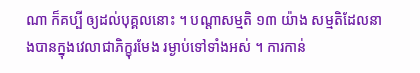ណា ក៏គប្បី ឲ្យដល់បុគ្គលនោះ ។ បណ្តាសម្មតិ ១៣ យ៉ាង សម្មតិដែលនាងបានក្នុងវេលាជាភិក្ខុរមែង រម្ងាប់ទៅទាំងអស់ ។ ការកាន់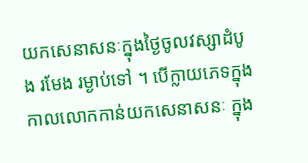យកសេនាសនៈក្នុងថ្ងៃចូលវស្សាដំបូង រមែង រម្ងាប់ទៅ ។ បើក្លាយភេទក្នុងកាលលោកកាន់យកសេនាសនៈ ក្នុង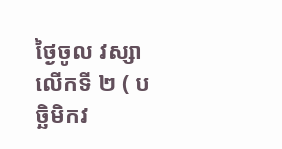ថ្ងៃចូល វស្សាលើកទី ២ ( បច្ឆិមិកវ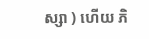ស្សា ) ហើយ ភិ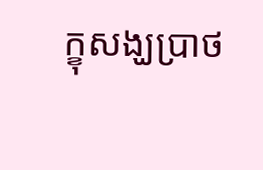ក្ខុសង្ឃប្រាថ